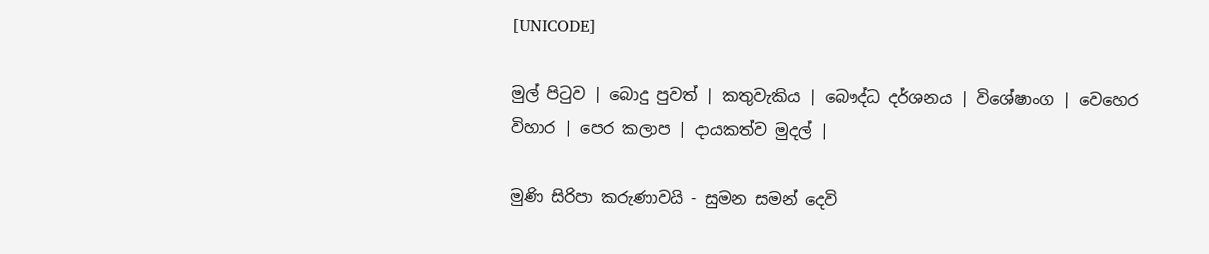[UNICODE]

මුල් පිටුව | බොදු පුවත් | කතුවැකිය | බෞද්ධ දර්ශනය | විශේෂාංග | වෙහෙර විහාර | පෙර කලාප | දායකත්ව මුදල් |

මුණි සිරිපා කරුණාවයි - සුමන සමන් දෙවි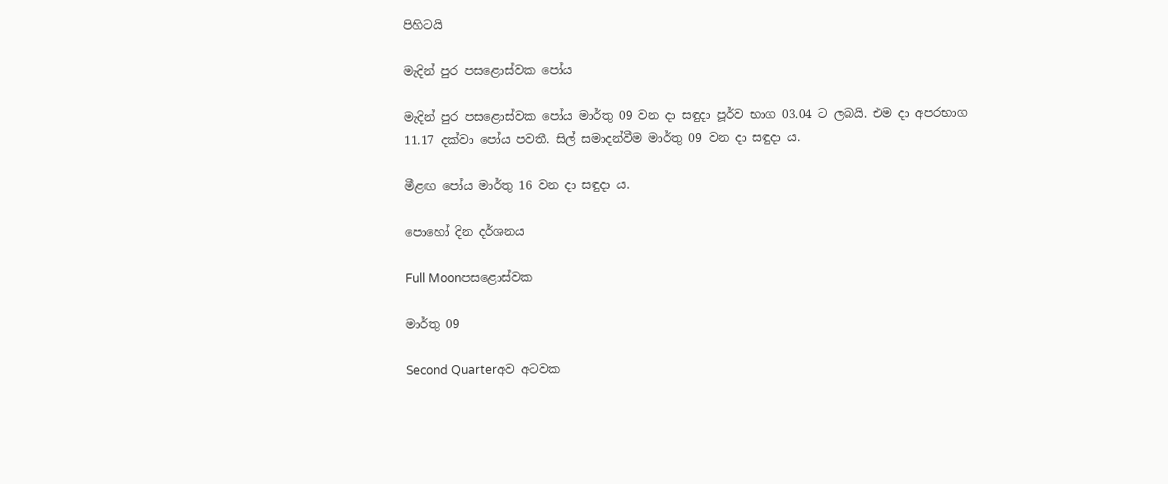පිහිටයි

මැදින් පුර පසළොස්වක පෝය

මැදින් පුර පසළොස්වක පෝය මාර්තු 09 වන දා සඳුදා පූර්ව භාග 03.04 ට ලබයි. එම දා අපරභාග 11.17 දක්වා පෝය පවතී. සිල් සමාදන්වීම මාර්තු 09 වන දා සඳුදා ය.

මීළඟ පෝය මාර්තු 16 වන දා සඳුදා ය.

පොහෝ දින දර්ශනය

Full Moonපසළොස්වක

මාර්තු 09

Second Quarterඅව අටවක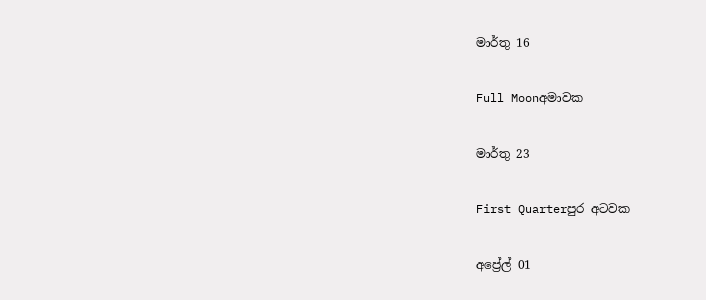මාර්තු 16

Full Moonඅමාවක

මාර්තු 23

First Quarterපුර අටවක

අප්‍රේල් 01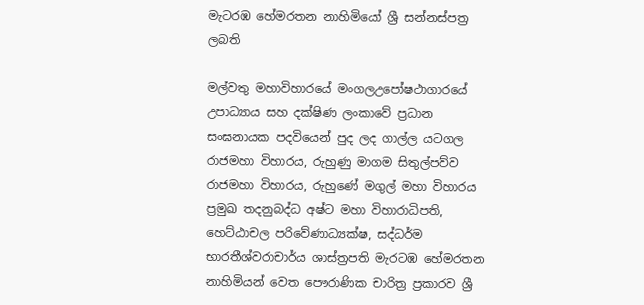මැටරඹ හේමරතන නාහිමියෝ ශ්‍රී සන්නස්පත්‍ර ලබති

මල්වතු මහාවිහාරයේ මංගලඋපෝෂථාගාරයේ උපාධ්‍යාය සහ දක්ෂිණ ලංකාවේ ප්‍රධාන සංඝනායක පදවියෙන් පුද ලද ගාල්ල යටගල රාජමහා විහාරය, රුහුණු මාගම සිතුල්පව්ව රාජමහා විහාරය, රුහුණේ මගුල් මහා විහාරය ප්‍රමුඛ තදනුබද්ධ අෂ්ට මහා විහාරාධිපති, හෙට්ඨාචල පරිවේණාධ්‍යක්ෂ, සද්ධර්ම භාරතීශ්වරාචාර්ය ශාස්ත්‍රපති මැරටඹ හේමරතන නාහිමියන් වෙත පෞරාණික චාරිත්‍ර ප්‍රකාරව ශ්‍රී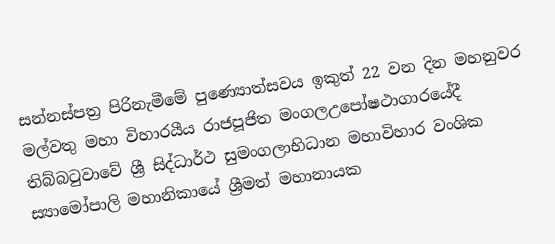සන්නස්පත්‍ර පිරිනැමීමේ පුණ්‍යොත්සවය ඉකුත් 22 වන දින මහනුවර මල්වතු මහා විහාරයීය රාජපූජිත මංගලඋපෝෂථාගාරයේදී තිබ්බටුවාවේ ශ්‍රී සිද්ධාර්ථ සුමංගලාභිධාන මහාවිහාර වංශික ස්‍යාමෝපාලි මහානිකායේ ශ්‍රීමත් මහානායක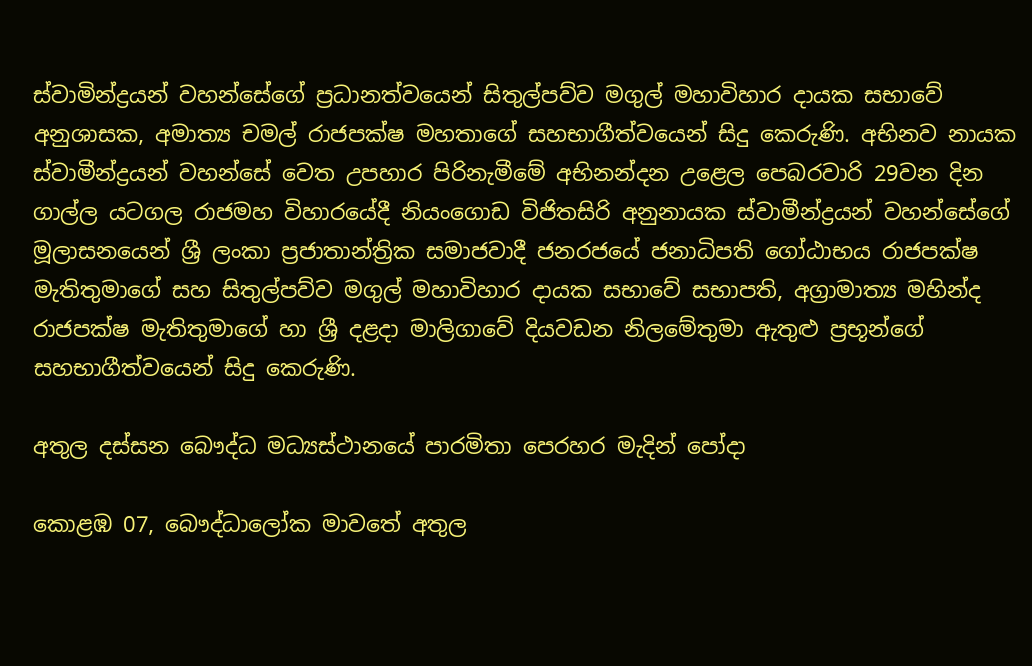ස්වාමින්ද්‍රයන් වහන්සේගේ ප්‍රධානත්වයෙන් සිතුල්පව්ව මගුල් මහාවිහාර දායක සභාවේ අනුශාසක, අමාත්‍ය චමල් රාජපක්ෂ මහතාගේ සහභාගීත්වයෙන් සිදු කෙරුණි. අභිනව නායක ස්වාමීන්ද්‍රයන් වහන්සේ වෙත උපහාර පිරිනැමීමේ අභිනන්දන උළෙල පෙබරවාරි 29වන දින ගාල්ල යටගල රාජමහ විහාරයේදී නියංගොඩ විජිතසිරි අනුනායක ස්වාමීන්ද්‍රයන් වහන්සේගේ මූලාසනයෙන් ශ්‍රී ලංකා ප්‍රජාතාන්ත්‍රික සමාජවාදී ජනරජයේ ජනාධිපති ගෝඨාභය රාජපක්ෂ මැතිතුමාගේ සහ සිතුල්පව්ව මගුල් මහාවිහාර දායක සභාවේ සභාපති, අග්‍රාමාත්‍ය මහින්ද රාජපක්ෂ මැතිතුමාගේ හා ශ්‍රී දළදා මාලිගාවේ දියවඩන නිලමේතුමා ඇතුළු ප්‍රභූන්ගේ සහභාගීත්වයෙන් සිදු කෙරුණි.

අතුල දස්සන බෞද්ධ මධ්‍යස්ථානයේ පාරමිතා පෙරහර මැදින් පෝදා

කොළඹ 07, බෞද්ධාලෝක මාවතේ අතුල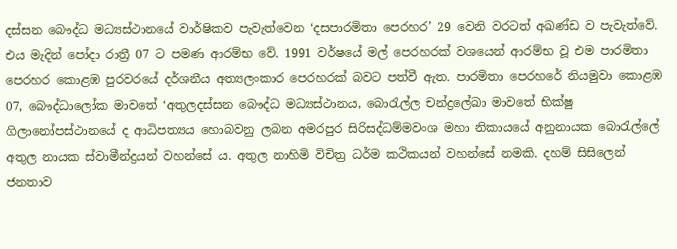දස්සන බෞද්ධ මධ්‍යස්ථානයේ වාර්ෂිකව පැවැත්වෙන ‘දසපාරමිතා පෙරහර’ 29 වෙනි වරටත් අඛණ්ඩ ව පැවැත්වේ. එය මැදින් පෝදා රාත්‍රී 07 ට පමණ ආරම්භ වේ. 1991 වර්ෂයේ මල් පෙරහරක් වශයෙන් ආරම්භ වූ එම පාරමිතා පෙරහර කොළඹ පුරවරයේ දර්ශනීය අත්‍යලංකාර පෙරහරක් බවට පත්වී ඇත. පාරමිතා පෙරහරේ නියමුවා කොළඹ 07, බෞද්ධාලෝක මාවතේ ‘අතුලදස්සන බෞද්ධ මධ්‍යස්ථානය, බොරැල්ල චන්ද්‍රලේඛා මාවතේ භික්ෂු ගිලානෝපස්ථානයේ ද ආධිපත්‍යය හොබවනු ලබන අමරපුර සිරිසද්ධම්මවංශ මහා නිකායයේ අනුනායක බොරැල්ලේ අතුල නායක ස්වාමීන්ද්‍රයන් වහන්සේ ය. අතුල නාහිමි විචිත්‍ර ධර්ම කථිකයන් වහන්සේ නමකි. දහම් සිසිලෙන් ජනතාව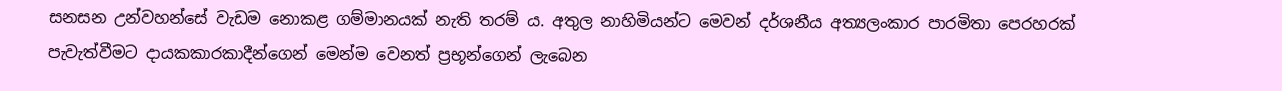සනසන උන්වහන්සේ වැඩම නොකළ ගම්මානයක් නැති තරම් ය. අතුල නාහිමියන්ට මෙවන් දර්ශනීය අත්‍යලංකාර පාරමිතා පෙරහරක් පැවැත්වීමට දායකකාරකාදීන්ගෙන් මෙන්ම වෙනත් ප්‍රභූන්ගෙන් ලැබෙන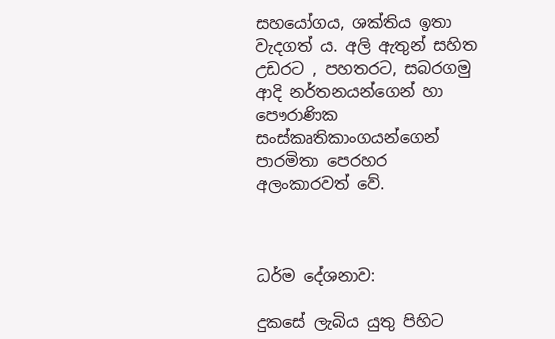සහයෝගය, ශක්තිය ඉතා වැදගත් ය. අලි ඇතුන් සහිත උඩරට , පහතරට, සබරගමු ආදි නර්තනයන්ගෙන් හා පෞරාණික සංස්කෘතිකාංගයන්ගෙන් පාරමිතා පෙරහර අලංකාරවත් වේ.



ධර්ම දේශනාව:

දුකසේ ලැබිය යුතු පිහිට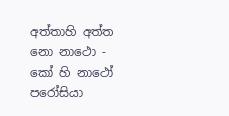අත්තාහි අත්ත නො නාථො - කෝ හි නාථෝ පරෝසියා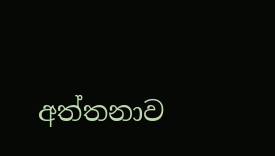අත්තනාව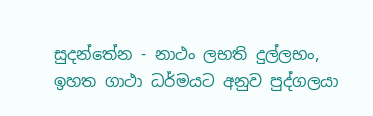සුදන්තේන - නාථං ලභති දුල්ලභං, ඉහත ගාථා ධර්මයට අනුව පුද්ගලයා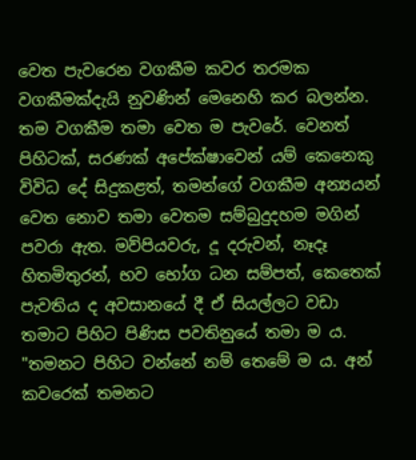වෙත පැවරෙන වගකීම කවර තරමක වගකීමක්දැයි නුවණින් මෙනෙහි කර බලන්න. තම වගකීම තමා වෙත ම පැවරේ. වෙනත් පිහිටක්, සරණක් අපේක්ෂාවෙන් යම් කෙනෙකු විවිධ දේ සිදුකළත්, තමන්ගේ වගකීම අන්‍යයන් වෙත නොව තමා වෙතම සම්බුදුදහම මගින් පවරා ඇත. මව්පියවරු, දූ දරුවන්, නෑදෑ හිතමිතුරන්, භව භෝග ධන සම්පත්, කෙතෙක් පැවතිය ද අවසානයේ දී ඒ සියල්ලට වඩා තමාට පිහිට පිණිස පවතිනුයේ තමා ම ය. "තමනට පිහිට වන්නේ නම් තෙමේ ම ය. අන් කවරෙක් තමනට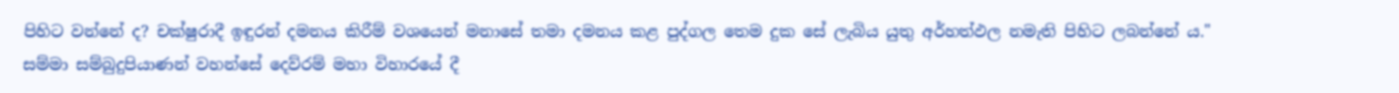පිහිට වන්නේ ද? චක්ෂුරාදී ඉඳුරන් දමනය කිරීම් වශයෙන් මනාසේ තමා දමනය කළ පුද්ගල තෙම දුක සේ ලැබිය යුතු අර්හත්ඵල නමැති පිහිට ලබන්නේ ය." සම්මා සම්බුදුපියාණන් වහන්සේ දෙව්රම් මහා විහාරයේ දී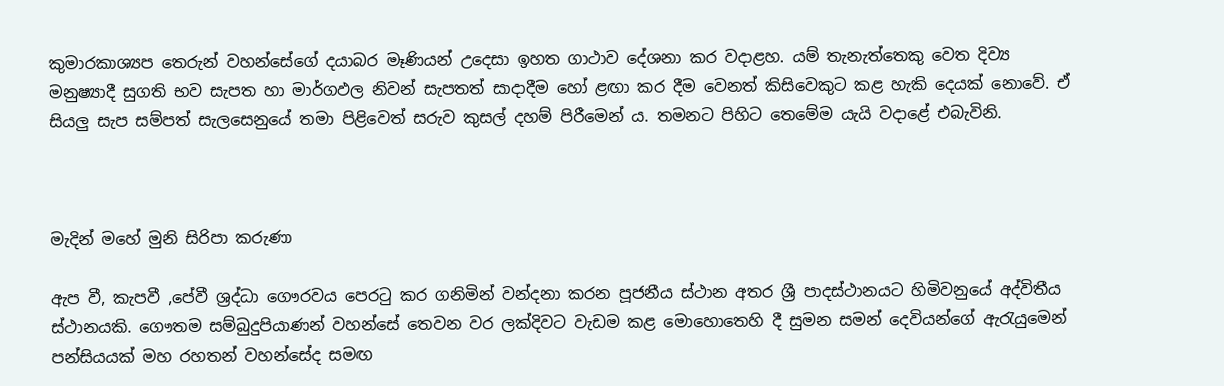කුමාරකාශ්‍යප තෙරුන් වහන්සේගේ දයාබර මෑණියන් උදෙසා ඉහත ගාථාව දේශනා කර වදාළහ. යම් තැනැත්තෙකු වෙත දිව්‍ය මනුෂ්‍යාදී සුගති භව සැපත හා මාර්ගඵල නිවන් සැපතත් සාදාදීම හෝ ළඟා කර දීම වෙනත් කිසිවෙකුට කළ හැකි දෙයක් නොවේ. ඒ සියලු සැප සම්පත් සැලසෙනුයේ තමා පිළිවෙත් සරුව කුසල් දහම් පිරීමෙන් ය. තමනට පිහිට තෙමේම යැයි වදාළේ එබැවිනි.



මැදින් මහේ මුනි සිරිපා කරුණා

ඇප වී, කැපවී ,පේවී ශ්‍රද්ධා ගෞරවය පෙරටු කර ගනිමින් වන්දනා කරන පූජනීය ස්ථාන අතර ශ්‍රී පාදස්ථානයට හිමිවනුයේ අද්විතීය ස්ථානයකි. ගෞතම සම්බුදුපියාණන් වහන්සේ තෙවන වර ලක්දිවට වැඩම කළ මොහොතෙහි දී සුමන සමන් දෙවියන්ගේ ඇරැයුමෙන් පන්සියයක් මහ රහතන් වහන්සේද සමඟ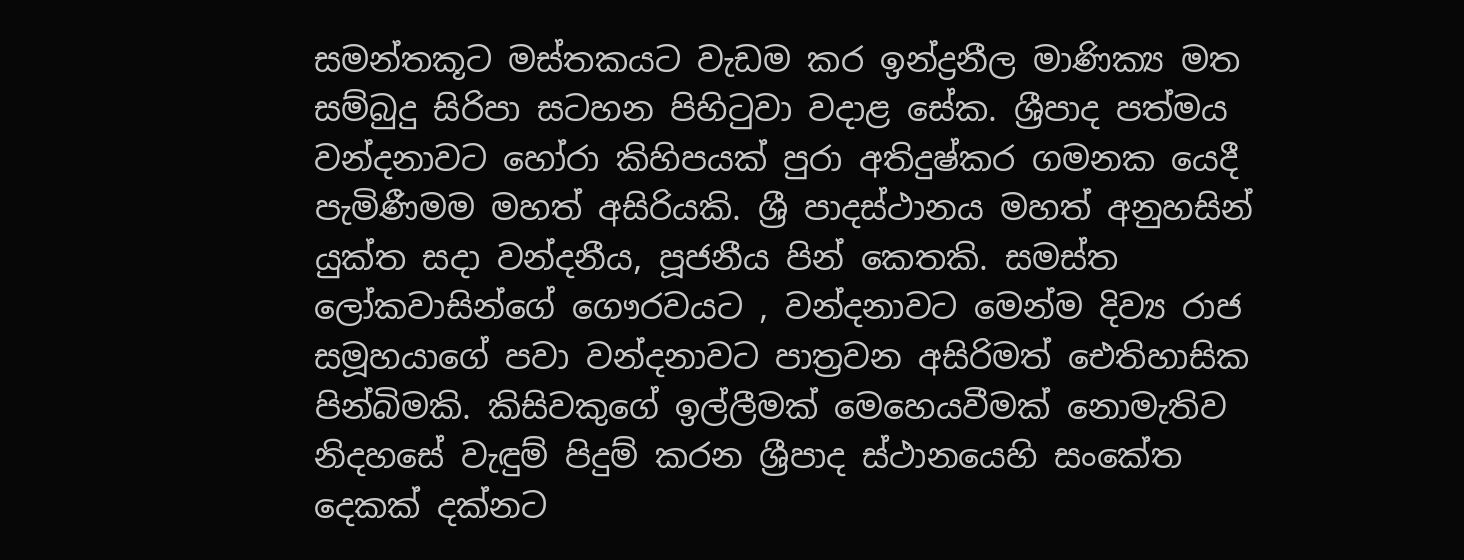සමන්තකූට මස්තකයට වැඩම කර ඉන්ද්‍රනීල මාණික්‍ය මත සම්බුදු සිරිපා සටහන පිහිටුවා වදාළ සේක. ශ්‍රීපාද පත්මය වන්දනාවට හෝරා කිහිපයක් පුරා අතිදුෂ්කර ගමනක යෙදී පැමිණීමම මහත් අසිරියකි. ශ්‍රී පාදස්ථානය මහත් අනුහසින් යුක්ත සදා වන්දනීය, පූජනීය පින් කෙතකි. සමස්ත ලෝකවාසින්ගේ ගෞරවයට , වන්දනාවට මෙන්ම දිව්‍ය රාජ සමූහයාගේ පවා වන්දනාවට පාත්‍රවන අසිරිමත් ඓතිහාසික පින්බිමකි. කිසිවකුගේ ඉල්ලීමක් මෙහෙයවීමක් නොමැතිව නිදහසේ වැඳුම් පිදුම් කරන ශ්‍රීපාද ස්ථානයෙහි සංකේත දෙකක් දක්නට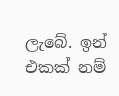ලැබේ. ඉන් එකක් නම්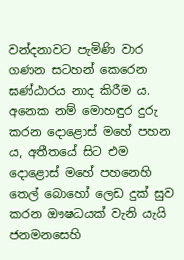වන්දනාවට පැමිණි වාර ගණන සටහන් කෙරෙන ඝණ්ඨාරය නාද කිරීම ය. අනෙක නම් මොහඳුර දුරු කරන දොළොස් මහේ පහන ය, අතීතයේ සිට එම දොළොස් මහේ පහනෙහි තෙල් බොහෝ ලෙඩ දුක් සුව කරන ඖෂධයක් වැනි යැයි ජනමනසෙහි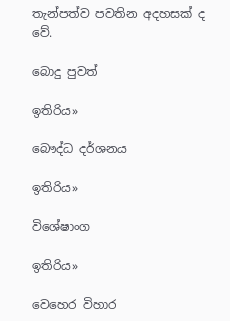තැන්පත්ව පවතින අදහසක් ද වේ.

බොදු පුවත්

ඉතිරිය»

බෞද්ධ දර්ශනය

ඉතිරිය»

විශේෂාංග

ඉතිරිය»

වෙහෙර විහාර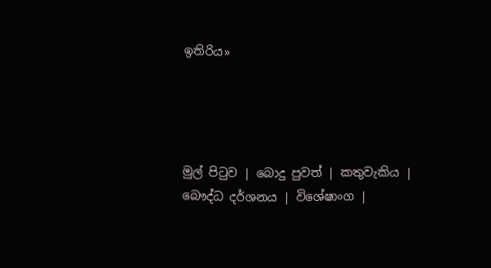ඉතිරිය»




මුල් පිටුව | බොදු පුවත් | කතුවැකිය | බෞද්ධ දර්ශනය | විශේෂාංග |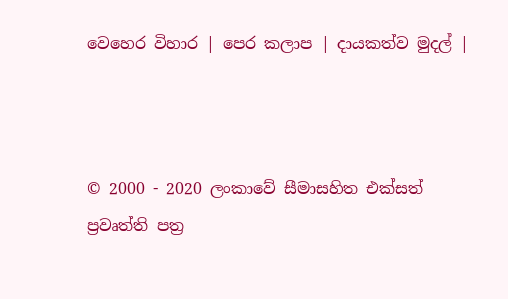වෙහෙර විහාර | පෙර කලාප | දායකත්ව මුදල් |



© 2000 - 2020 ලංකාවේ සීමාසහිත එක්සත් ප්‍රවෘත්ති පත්‍ර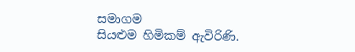සමාගම
සියළුම හිමිකම් ඇවිරිණි.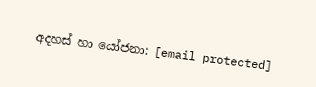අදහස් හා යෝජනා: [email protected]